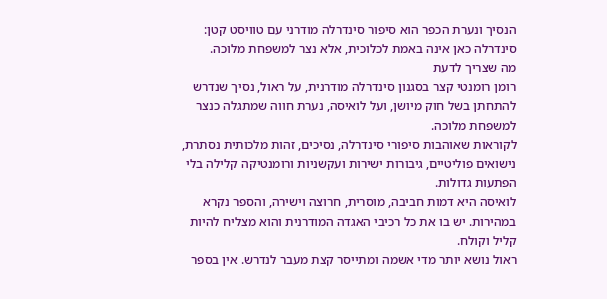הנסיך ונערת הכפר הוא סיפור סינדרלה מודרני עם טוויסט קטן: סינדרלה כאן אינה באמת לכלוכית, אלא נצר למשפחת מלוכה.
מה שצריך לדעת
רומן רומנטי קצר בסגנון סינדרלה מודרנית, על ראול, נסיך שנדרש להתחתן בשל חוק מיושן, ועל לואיסה, נערת חווה שמתגלה כנצר למשפחת מלוכה.
לקוראות שאוהבות סיפורי סינדרלה, נסיכים, זהות מלכותית נסתרת, נישואים פוליטיים, גיבורות ישירות ועקשניות ורומנטיקה קלילה בלי הפתעות גדולות.
לואיסה היא דמות חביבה, מוסרית, חרוצה וישירה, והספר נקרא במהירות. יש בו את כל רכיבי האגדה המודרנית והוא מצליח להיות קליל וקולח.
ראול נושא יותר מדי אשמה ומתייסר קצת מעבר לנדרש. אין בספר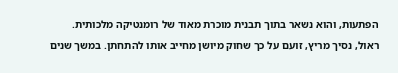הפתעות, והוא נשאר בתוך תבנית מוכרת מאוד של רומנטיקה מלכותית.
ראול, נסיך מריץ, זועם על כך שחוק מיושן מחייב אותו להתחתן. במשך שנים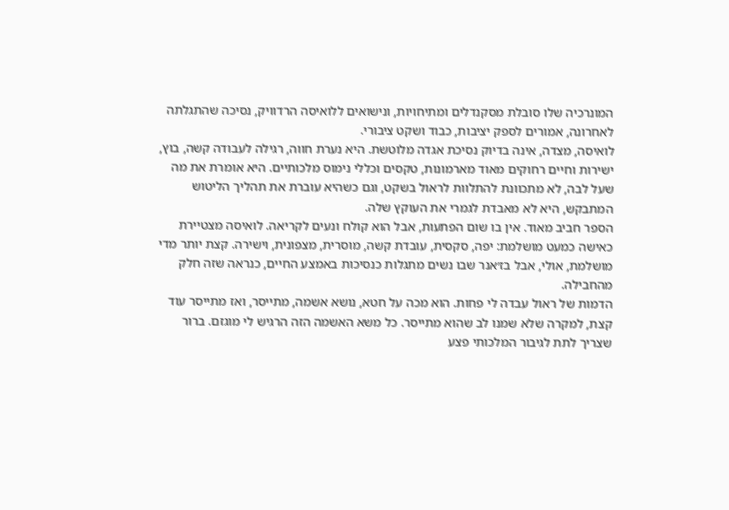המונרכיה שלו סובלת מסקנדלים ומתיחויות, ונישואים ללואיסה הרדוויק, נסיכה שהתגלתה לאחרונה, אמורים לספק יציבות, כבוד ושקט ציבורי.
לואיסה, מצדה, אינה בדיוק נסיכת אגדה מלוטשת. היא נערת חווה, רגילה לעבודה קשה, בוץ, ישירות וחיים רחוקים מאוד מארמונות, טקסים וכללי נימוס מלכותיים. היא אומרת את מה שעל לבה, לא מתכוונת להתלוות לראול בשקט, וגם כשהיא עוברת את תהליך הליטוש המתבקש, היא לא מאבדת לגמרי את העוקץ שלה.
הספר חביב מאוד. אין בו שום הפתעות, אבל הוא קולח ונעים לקריאה. לואיסה מצטיירת כאישה כמעט מושלמת: יפה, סקסית, עובדת קשה, מוסרית, מצפונית, וישירה. קצת יותר מדי מושלמת, אולי, אבל בז׳אנר שבו נשים מתגלות כנסיכות באמצע החיים, כנראה שזה חלק מהחבילה.
הדמות של ראול עבדה לי פחות. הוא מכה על חטא, נושא אשמה, מתייסר, ואז מתייסר עוד קצת, למקרה שלא שמנו לב שהוא מתייסר. כל משא האשמה הזה הרגיש לי מוגזם. ברור שצריך לתת לגיבור המלכותי פצע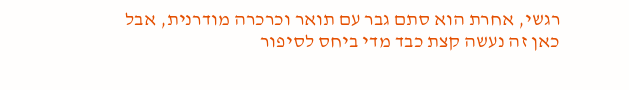רגשי, אחרת הוא סתם גבר עם תואר וכרכרה מודרנית, אבל כאן זה נעשה קצת כבד מדי ביחס לסיפור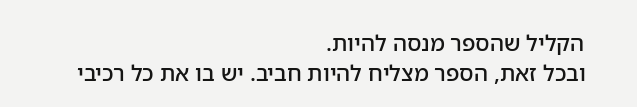הקליל שהספר מנסה להיות.
ובכל זאת, הספר מצליח להיות חביב. יש בו את כל רכיבי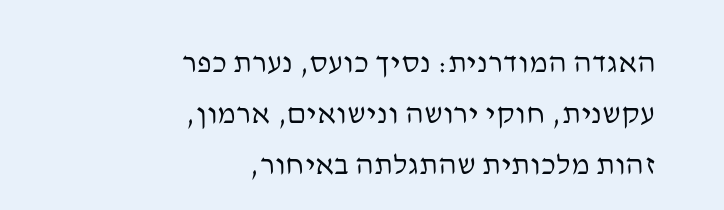האגדה המודרנית: נסיך כועס, נערת כפר עקשנית, חוקי ירושה ונישואים, ארמון, זהות מלכותית שהתגלתה באיחור,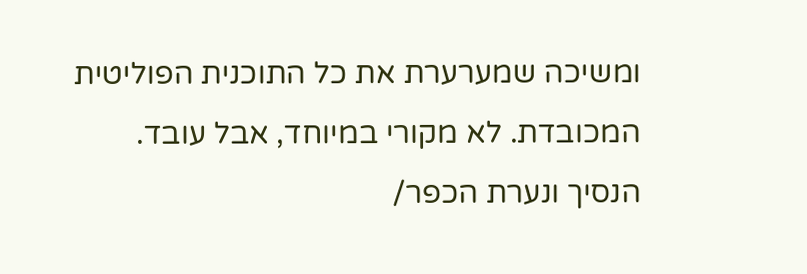ומשיכה שמערערת את כל התוכנית הפוליטית המכובדת. לא מקורי במיוחד, אבל עובד.
הנסיך ונערת הכפר/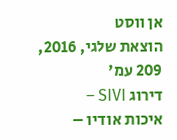אן ווסט
הוצאת שלגי, 2016, 209 עמ'
דירוג SIVI –
איכות אודיו –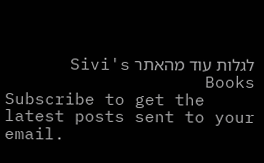לגלות עוד מהאתר Sivi's Books
Subscribe to get the latest posts sent to your email.